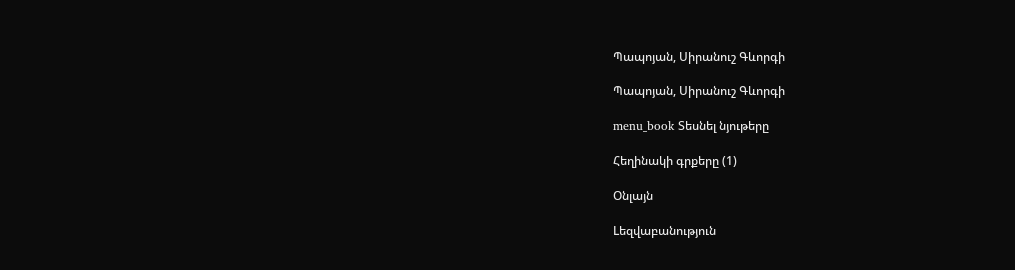Պապոյան, Սիրանուշ Գևորգի

Պապոյան, Սիրանուշ Գևորգի

menu_book Տեսնել նյութերը

Հեղինակի գրքերը (1)

Օնլայն

Lեզվաբանություն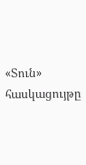«Տուն» հասկացույթը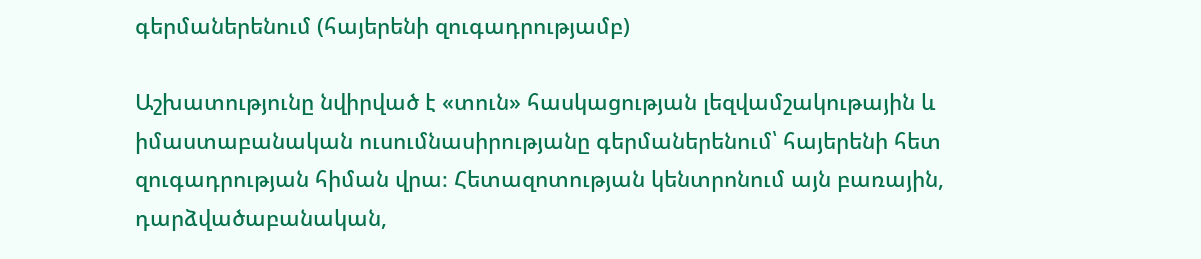գերմաներենում (հայերենի զուգադրությամբ)

Աշխատությունը նվիրված է «տուն» հասկացության լեզվամշակութային և իմաստաբանական ուսումնասիրությանը գերմաներենում՝ հայերենի հետ զուգադրության հիման վրա։ Հետազոտության կենտրոնում այն բառային, դարձվածաբանական,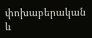փոխաբերական և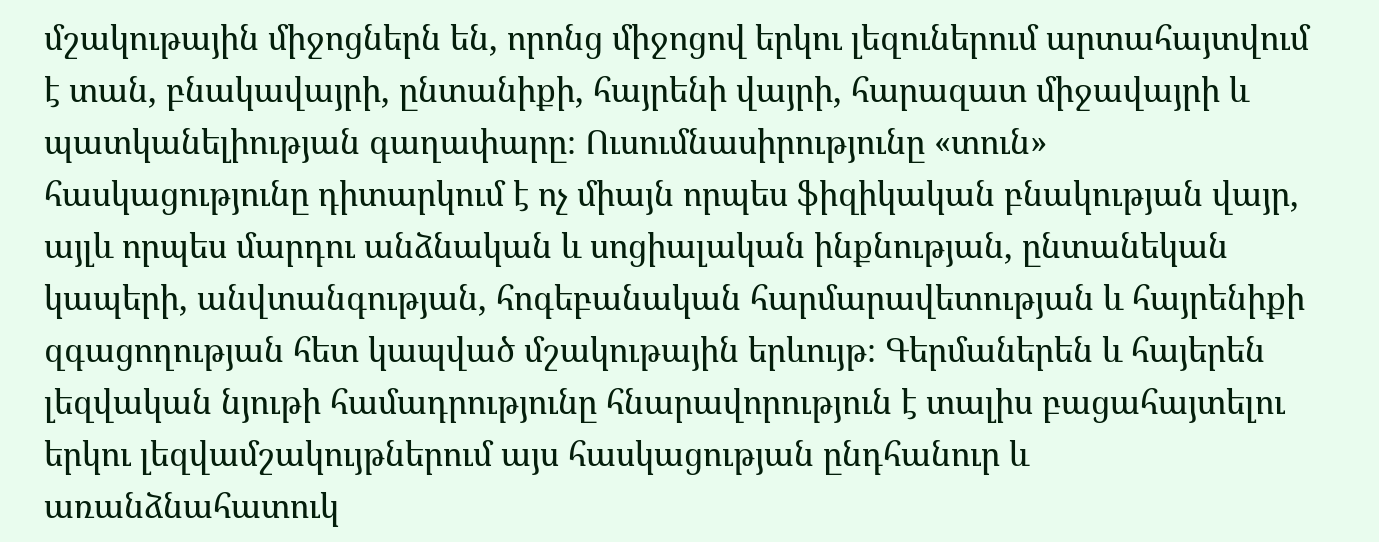մշակութային միջոցներն են, որոնց միջոցով երկու լեզուներում արտահայտվում է տան, բնակավայրի, ընտանիքի, հայրենի վայրի, հարազատ միջավայրի և պատկանելիության գաղափարը։ Ուսումնասիրությունը «տուն» հասկացությունը դիտարկում է ոչ միայն որպես ֆիզիկական բնակության վայր, այլև որպես մարդու անձնական և սոցիալական ինքնության, ընտանեկան կապերի, անվտանգության, հոգեբանական հարմարավետության և հայրենիքի զգացողության հետ կապված մշակութային երևույթ։ Գերմաներեն և հայերեն լեզվական նյութի համադրությունը հնարավորություն է տալիս բացահայտելու երկու լեզվամշակույթներում այս հասկացության ընդհանուր և առանձնահատուկ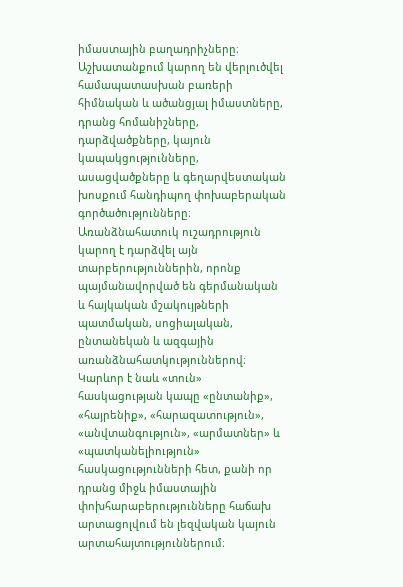իմաստային բաղադրիչները։ Աշխատանքում կարող են վերլուծվել համապատասխան բառերի հիմնական և ածանցյալ իմաստները, դրանց հոմանիշները, դարձվածքները, կայուն կապակցությունները, ասացվածքները և գեղարվեստական խոսքում հանդիպող փոխաբերական գործածությունները։ Առանձնահատուկ ուշադրություն կարող է դարձվել այն տարբերություններին, որոնք պայմանավորված են գերմանական և հայկական մշակույթների պատմական, սոցիալական, ընտանեկան և ազգային առանձնահատկություններով։ Կարևոր է նաև «տուն» հասկացության կապը «ընտանիք», «հայրենիք», «հարազատություն», «անվտանգություն», «արմատներ» և «պատկանելիություն» հասկացությունների հետ, քանի որ դրանց միջև իմաստային փոխհարաբերությունները հաճախ արտացոլվում են լեզվական կայուն արտահայտություններում։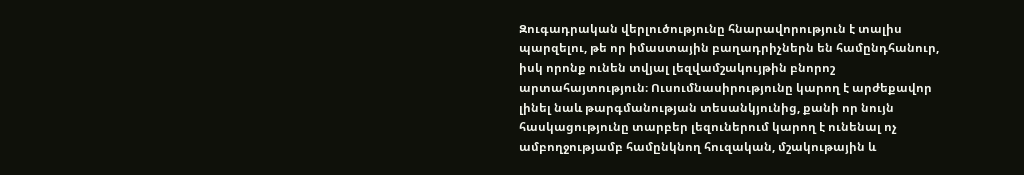Զուգադրական վերլուծությունը հնարավորություն է տալիս պարզելու, թե որ իմաստային բաղադրիչներն են համընդհանուր, իսկ որոնք ունեն տվյալ լեզվամշակույթին բնորոշ արտահայտություն։ Ուսումնասիրությունը կարող է արժեքավոր լինել նաև թարգմանության տեսանկյունից, քանի որ նույն հասկացությունը տարբեր լեզուներում կարող է ունենալ ոչ ամբողջությամբ համընկնող հուզական, մշակութային և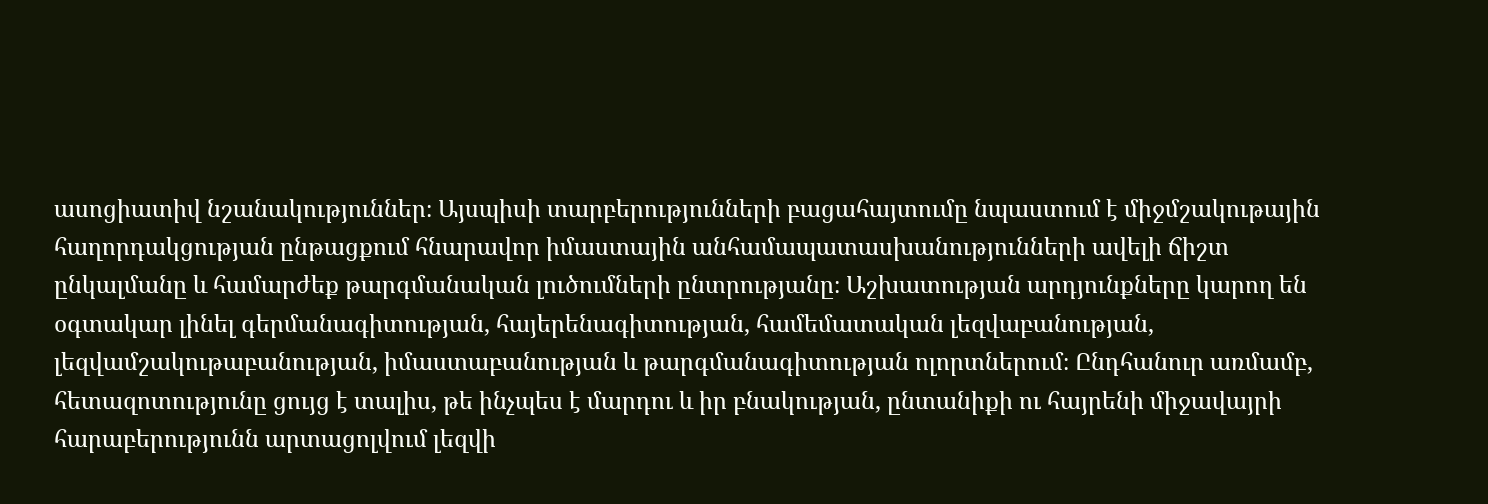ասոցիատիվ նշանակություններ։ Այսպիսի տարբերությունների բացահայտումը նպաստում է միջմշակութային հաղորդակցության ընթացքում հնարավոր իմաստային անհամապատասխանությունների ավելի ճիշտ ընկալմանը և համարժեք թարգմանական լուծումների ընտրությանը։ Աշխատության արդյունքները կարող են օգտակար լինել գերմանագիտության, հայերենագիտության, համեմատական լեզվաբանության, լեզվամշակութաբանության, իմաստաբանության և թարգմանագիտության ոլորտներում։ Ընդհանուր առմամբ, հետազոտությունը ցույց է տալիս, թե ինչպես է մարդու և իր բնակության, ընտանիքի ու հայրենի միջավայրի հարաբերությունն արտացոլվում լեզվի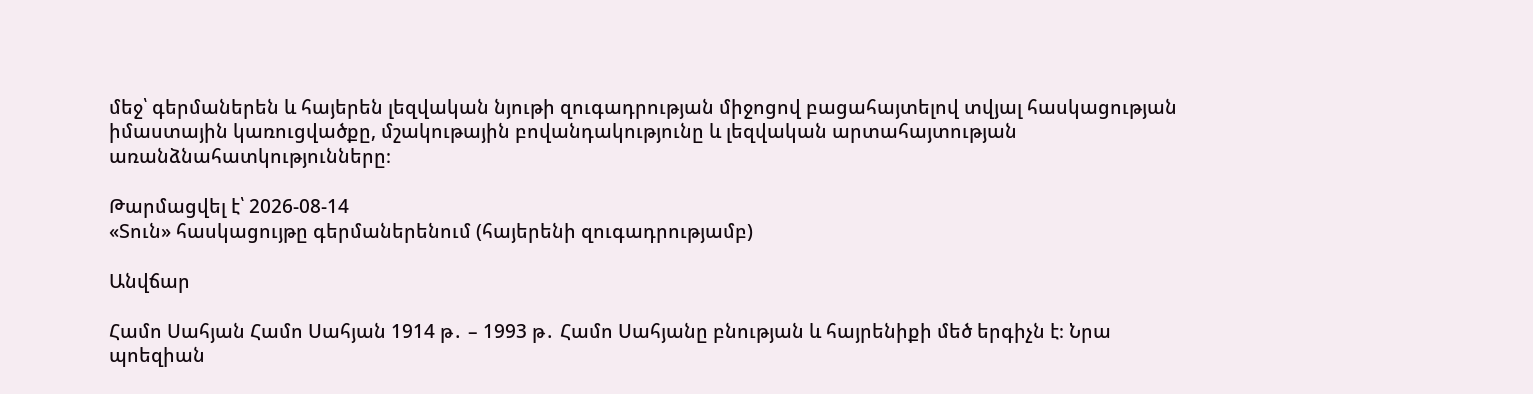մեջ՝ գերմաներեն և հայերեն լեզվական նյութի զուգադրության միջոցով բացահայտելով տվյալ հասկացության իմաստային կառուցվածքը, մշակութային բովանդակությունը և լեզվական արտահայտության առանձնահատկությունները։

Թարմացվել է՝ 2026-08-14
«Տուն» հասկացույթը գերմաներենում (հայերենի զուգադրությամբ)

Անվճար

Համո Սահյան Համո Սահյան 1914 թ․ – 1993 թ․ Համո Սահյանը բնության և հայրենիքի մեծ երգիչն է։ Նրա պոեզիան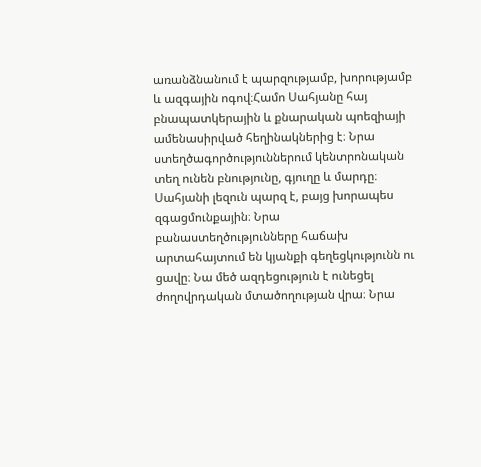առանձնանում է պարզությամբ, խորությամբ և ազգային ոգով։Համո Սահյանը հայ բնապատկերային և քնարական պոեզիայի ամենասիրված հեղինակներից է։ Նրա ստեղծագործություններում կենտրոնական տեղ ունեն բնությունը, գյուղը և մարդը։ Սահյանի լեզուն պարզ է, բայց խորապես զգացմունքային։ Նրա բանաստեղծությունները հաճախ արտահայտում են կյանքի գեղեցկությունն ու ցավը։ Նա մեծ ազդեցություն է ունեցել ժողովրդական մտածողության վրա։ Նրա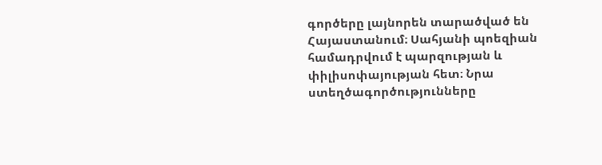գործերը լայնորեն տարածված են Հայաստանում։ Սահյանի պոեզիան համադրվում է պարզության և փիլիսոփայության հետ։ Նրա ստեղծագործությունները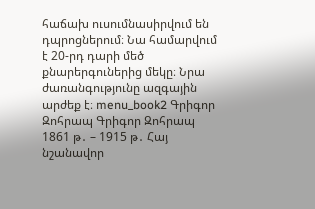հաճախ ուսումնասիրվում են դպրոցներում։ Նա համարվում է 20-րդ դարի մեծ քնարերգուներից մեկը։ Նրա ժառանգությունը ազգային արժեք է։ menu_book2 Գրիգոր Զոհրապ Գրիգոր Զոհրապ 1861 թ․ – 1915 թ․ Հայ նշանավոր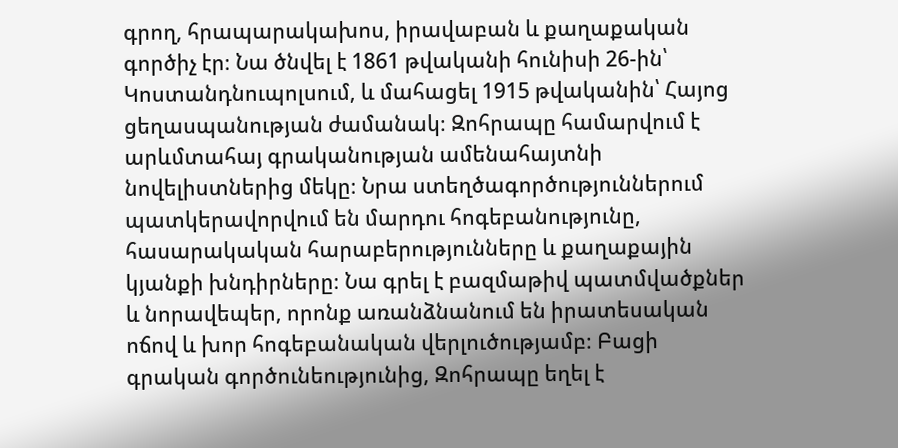գրող, հրապարակախոս, իրավաբան և քաղաքական գործիչ էր։ Նա ծնվել է 1861 թվականի հունիսի 26-ին՝ Կոստանդնուպոլսում, և մահացել 1915 թվականին՝ Հայոց ցեղասպանության ժամանակ։ Զոհրապը համարվում է արևմտահայ գրականության ամենահայտնի նովելիստներից մեկը։ Նրա ստեղծագործություններում պատկերավորվում են մարդու հոգեբանությունը, հասարակական հարաբերությունները և քաղաքային կյանքի խնդիրները։ Նա գրել է բազմաթիվ պատմվածքներ և նորավեպեր, որոնք առանձնանում են իրատեսական ոճով և խոր հոգեբանական վերլուծությամբ։ Բացի գրական գործունեությունից, Զոհրապը եղել է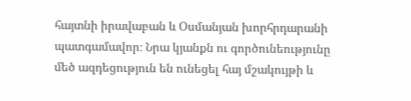հայտնի իրավաբան և Օսմանյան խորհրդարանի պատգամավոր։ Նրա կյանքն ու գործունեությունը մեծ ազդեցություն են ունեցել հայ մշակույթի և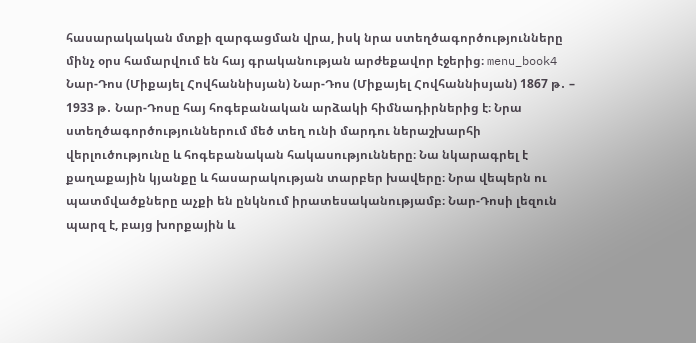հասարակական մտքի զարգացման վրա, իսկ նրա ստեղծագործությունները մինչ օրս համարվում են հայ գրականության արժեքավոր էջերից։ menu_book4 Նար-Դոս (Միքայել Հովհաննիսյան) Նար-Դոս (Միքայել Հովհաննիսյան) 1867 թ․ – 1933 թ․ Նար-Դոսը հայ հոգեբանական արձակի հիմնադիրներից է։ Նրա ստեղծագործություններում մեծ տեղ ունի մարդու ներաշխարհի վերլուծությունը և հոգեբանական հակասությունները։ Նա նկարագրել է քաղաքային կյանքը և հասարակության տարբեր խավերը։ Նրա վեպերն ու պատմվածքները աչքի են ընկնում իրատեսականությամբ։ Նար-Դոսի լեզուն պարզ է, բայց խորքային և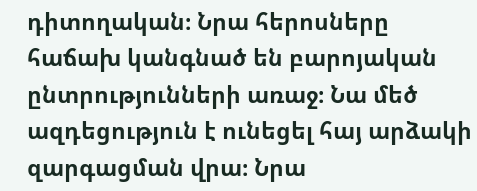դիտողական։ Նրա հերոսները հաճախ կանգնած են բարոյական ընտրությունների առաջ։ Նա մեծ ազդեցություն է ունեցել հայ արձակի զարգացման վրա։ Նրա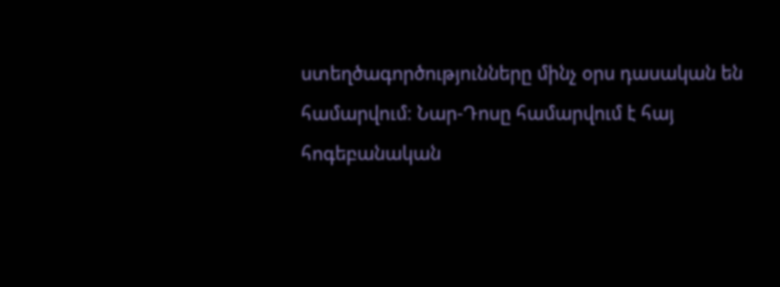ստեղծագործությունները մինչ օրս դասական են համարվում։ Նար-Դոսը համարվում է հայ հոգեբանական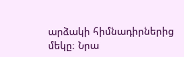արձակի հիմնադիրներից մեկը։ Նրա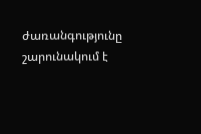ժառանգությունը շարունակում է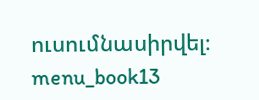ուսումնասիրվել։ menu_book13